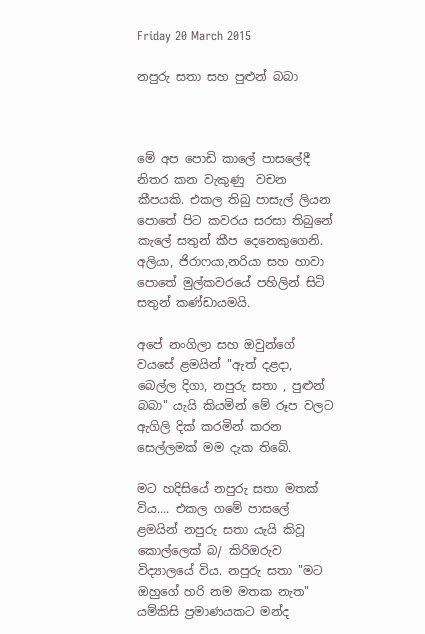Friday 20 March 2015

නපුරු සතා සහ පුළුන් බබා



මේ අප පොඩි කාලේ පාසලේදී නිතර කන වැකුණු  වචන කීපයකි. එකල තිබු පාසැල් ලියන පොතේ පිට කවරය සරසා තිබුනේ කැලේ සතුන් කීප දෙනෙකුගෙනි. අලියා, ජිරාෆයා,නරියා සහ හාවා පොතේ මුල්කවරයේ පහිලින් සිටි සතුන් කණ්ඩායමයි.

අපේ නංගිලා සහ ඔවුන්ගේ වයසේ ළමයින් "ඇත් දළදා, බෙල්ල දිගා, නපුරු සතා , පුළුන් බබා" යැයි කියමින් මේ රූප වලට ඇගිලි දික් කරමින් කරන සෙල්ලමක් මම දැක තිබේ.

මට හදිසියේ නපුරු සතා මතක් විය.... එකල ගමේ පාසලේ ළමයින් නපුරු සතා යැයි කිවූ කොල්ලෙක් බ/ කිරිඔරුව විද්‍යාලයේ විය. නපුරු සතා "මට ඔහුගේ හරි නම මතක නැත" යම්කිසි ප්‍රමාණයකට මන්ද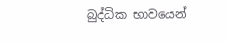බුද්ධික භාවයෙන්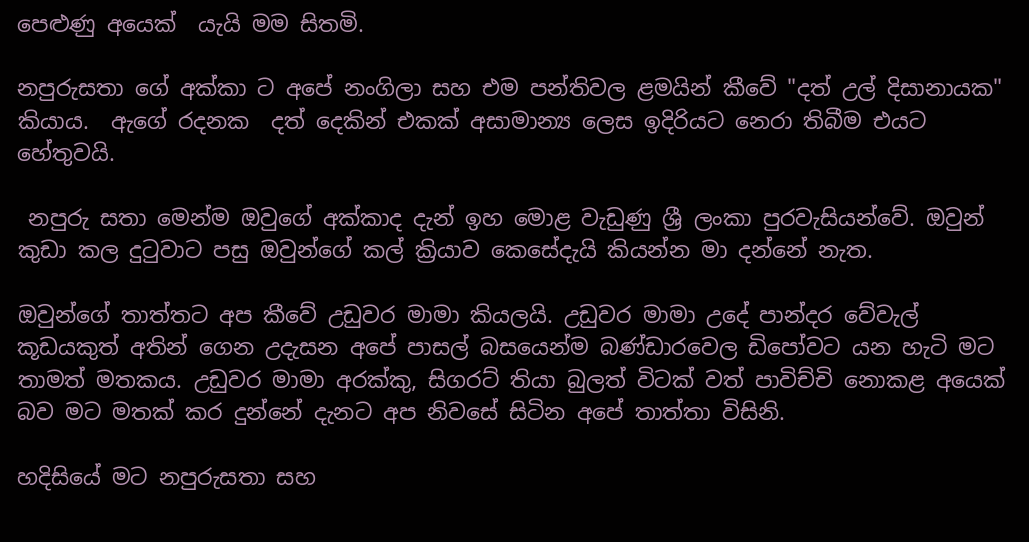පෙළුණු අයෙක්  යැයි මම සිතමි.

නපුරුසතා ගේ අක්කා ට අපේ නංගිලා සහ එම පන්තිවල ළමයින් කීවේ "දත් උල් දිසානායක" කියාය.  ඇගේ රදනක  දත් දෙකින් එකක් අසාමාන්‍ය ලෙස ඉදිරියට නෙරා තිබීම එයට හේතුවයි.

 නපුරු සතා මෙන්ම ඔවුගේ අක්කාද දැන් ඉහ මොළ වැඩුණු ශ්‍රී ලංකා පුරවැසියන්වේ. ඔවුන් කුඩා කල දුටුවාට පසු ඔවුන්ගේ කල් ක්‍රියාව කෙසේදැයි කියන්න මා දන්නේ නැත.

ඔවුන්ගේ තාත්තට අප කීවේ උඩුවර මාමා කියලයි. උඩුවර මාමා උදේ පාන්දර වේවැල් කූඩයකුත් අතින් ගෙන උදැසන අපේ පාසල් බසයෙන්ම බණ්ඩාරවෙල ඩිපෝවට යන හැටි මට තාමත් මතකය. උඩුවර මාමා අරක්කු, සිගරට් තියා බුලත් විටක් වත් පාවිච්චි නොකළ අයෙක් බව මට මතක් කර දුන්නේ දැනට අප නිවසේ සිටින අපේ තාත්තා විසිනි.

හදිසියේ මට නපුරුසතා සහ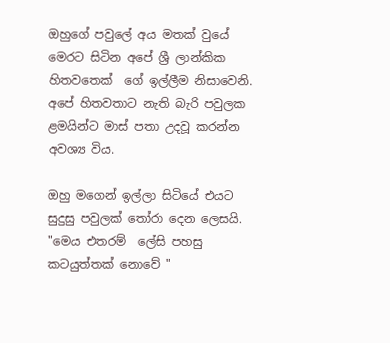ඔහුගේ පවුලේ අය මතක් වුයේ මෙරට සිටින අපේ ශ්‍රී ලාන්කික හිතවතෙක්  ගේ ඉල්ලීම නිසාවෙනි. අපේ හිතවතාට නැති බැරි පවුලක ළමයින්ට මාස් පතා උදවූ කරන්න අවශ්‍ය විය.

ඔහු මගෙන් ඉල්ලා සිටියේ එයට සුදුසු පවුලක් තෝරා දෙන ලෙසයි. "මෙය එතරම්  ලේසි පහසු කටයුත්තක් නොවේ "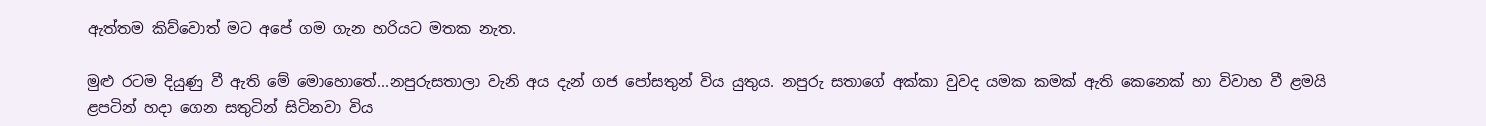ඇත්තම කිව්වොත් මට අපේ ගම ගැන හරියට මතක නැත.

මුළු රටම දියුණු වී ඇති මේ මොහොතේ...නපුරුසතාලා වැනි අය දැන් ගජ පෝසතුන් විය යුතුය. නපුරු සතාගේ අක්කා වුවද යමක කමක් ඇති කෙනෙක් හා විවාහ වී ළමයි ළපටින් හදා ගෙන සතුටින් සිටිනවා විය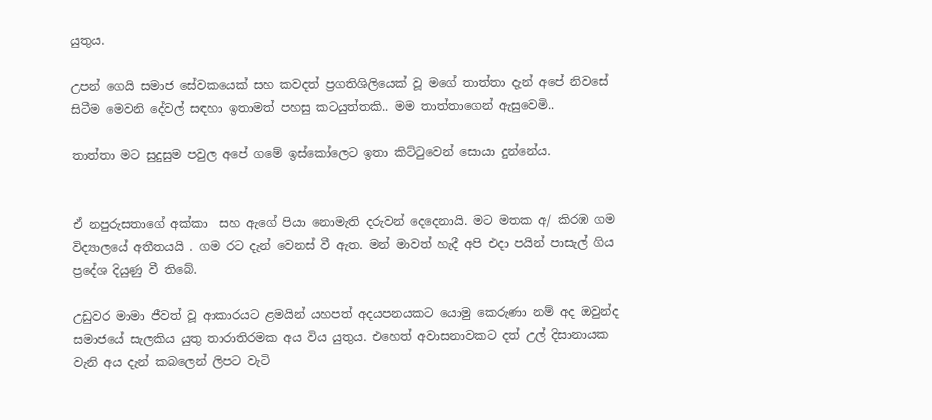යුතුය.

උපන් ගෙයි සමාජ සේවකයෙක් සහ කවදත් ප්‍රගතිශිලියෙක් වූ මගේ තාත්තා දැන් අපේ නිවසේ සිටීම මෙවනි දේවල් සඳහා ඉතාමත් පහසු කටයුත්තකි.. මම තාත්තාගෙන් ඇසුවෙමි..

තාත්තා මට සුදුසුම පවුල අපේ ගමේ ඉස්කෝලෙට ඉතා කිට්ටුවෙන් සොයා දුන්නේය.


ඒ නපුරුසතාගේ අක්කා  සහ ඇගේ පියා නොමැති දරුවන් දෙදෙනායි. මට මතක අ/ කිරඹ ගම විද්‍යාලයේ අතීතයයි . ගම රට දැන් වෙනස් වී ඇත. මන් මාවත් හැදී අපි එදා පයින් පාසැල් ගිය ප්‍රදේශ දියුණු වී තිබේ.

උඩුවර මාමා ජීවත් වූ ආකාරයට ළමයින් යහපත් අදයපනයකට යොමු කෙරුණා නම් අද ඔවුන්ද සමාජයේ සැලකිය යුතු තාරාතිරමක අය විය යුතුය. එහෙත් අවාසනාවකට දත් උල් දිසානායක වැනි අය දැන් කබලෙන් ලිපට වැටි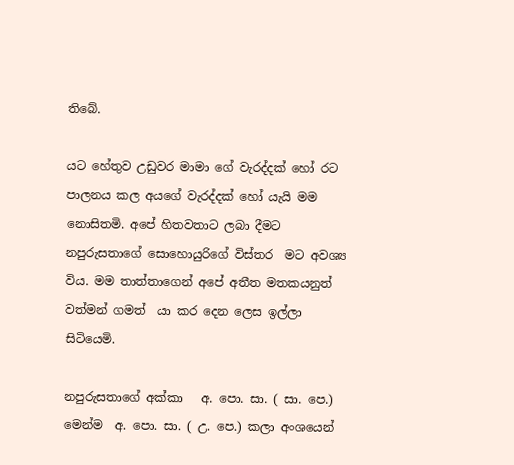තිබේ.

යට හේතුව උඩුවර මාමා ගේ වැරද්දක් හෝ රට පාලනය කල අයගේ වැරද්දක් හෝ යැයි මම නොසිතමි. අපේ හිතවතාට ලබා දීමට නපුරුසතාගේ සොහොයුරිගේ විස්තර  මට අවශ්‍ය විය. මම තාත්තාගෙන් අපේ අතීත මතකයනුත් වත්මන් ගමත්  යා කර දෙන ලෙස ඉල්ලා සිටියෙමි.

නපුරුසතාගේ අක්කා   අ. පො. සා. ( සා. පෙ.) මෙන්ම  අ. පො. සා. ( උ. පෙ.) කලා අංශයෙන්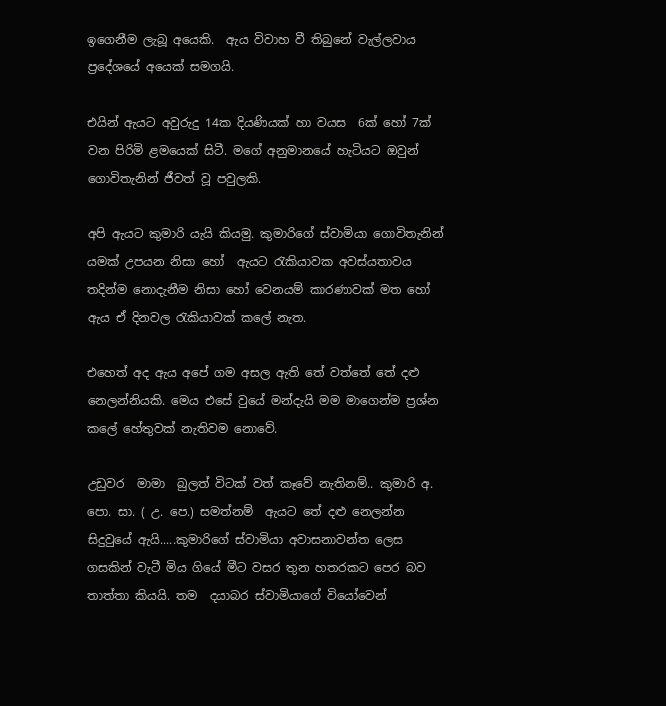ඉගෙනීම ලැබූ අයෙකි.  ඇය විවාහ වී තිබුනේ වැල්ලවාය ප්‍රදේශයේ අයෙක් සමගයි.

එයින් ඇයට අවුරුදු 14ක දියණියක් හා වයස  6ක් හෝ 7ක් වන පිරිමි ළමයෙක් සිටී. මගේ අනුමානයේ හැටියට ඔවුන් ගොවිතැනින් ජීවත් වූ පවුලකි.

අපි ඇයට කුමාරි යැයි කියමු. කුමාරිගේ ස්වාමියා ගොවිතැනින් යමක් උපයන නිසා හෝ  ඇයට රැකියාවක අවස්යතාවය තදින්ම නොදැනීම නිසා හෝ වෙනයම් කාරණාවක් මත හෝ ඇය ඒ දිනවල රැකියාවක් කලේ නැත.

එහෙත් අද ඇය අපේ ගම අසල ඇති තේ වත්තේ තේ දළු නෙලන්නියකි. මෙය එසේ වුයේ මන්දැයි මම මාගෙන්ම ප්‍රශ්න කලේ හේතුවක් නැතිවම නොවේ.

උඩුවර  මාමා  බුලත් විටක් වත් කෑවේ නැතිනම්.. කුමාරි අ. පො. සා. ( උ. පෙ.) සමත්නම්  ඇයට තේ දළු නෙලන්න සිදුවුයේ ඇයි.....කුමාරිගේ ස්වාමියා අවාසනාවන්ත ලෙස ගසකින් වැටී මිය ගියේ මීට වසර තුන හතරකට පෙර බව  තාත්තා කියයි. තම  දයාබර ස්වාමියාගේ වියෝවෙන්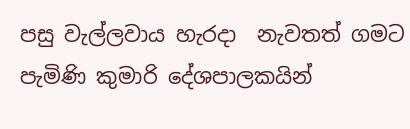පසු වැල්ලවාය හැරදා  නැවතත් ගමට පැමිණි කුමාරි දේශපාලකයින්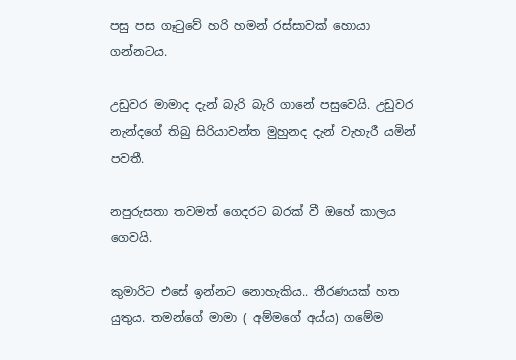පසු පස ගෑටුවේ හරි හමන් රස්සාවක් හොයා ගන්නටය.

උඩුවර මාමාද දැන් බැරි බැරි ගානේ පසුවෙයි. උඩුවර නැන්දගේ තිබු සිරියාවන්ත මුහුනද දැන් වැහැරී යමින් පවතී.

නපුරුසතා තවමත් ගෙදරට බරක් වී ඔහේ කාලය ගෙවයි.

කුමාරිට එසේ ඉන්නට නොහැකිය.. තීරණයක් හත යුතුය. තමන්ගේ මාමා ( අම්මගේ අය්ය) ගමේම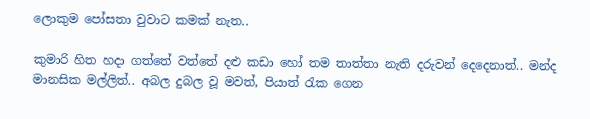ලොකුම පෝසතා වුවාට කමක් නැත..

කුමාරි හිත හදා ගත්තේ වත්තේ දළු කඩා හෝ තම තාත්තා නැති දරුවන් දෙදෙනාත්.. මන්ද මානසික මල්ලිත්.. අබල දුබල වූ මවත්, පියාත් රැක ගෙන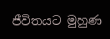ජීවිතයට මුහුණ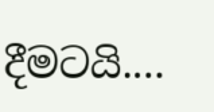දීමටයි....